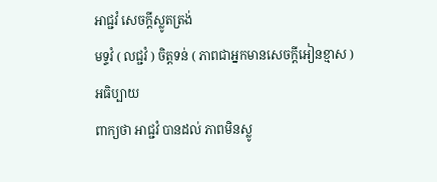អាជ្ជវំ សេចក្តីស្លូតត្រង់
មទ្ទវំ ( លជ្ជវំ ) ចិត្តទន់ ( ភាពជាអ្នកមានសេចក្តីអៀនខ្មាស )
អធិប្បាយ
ពាក្យថា អាជ្ជវំ បានដល់ ភាពមិនស្លូ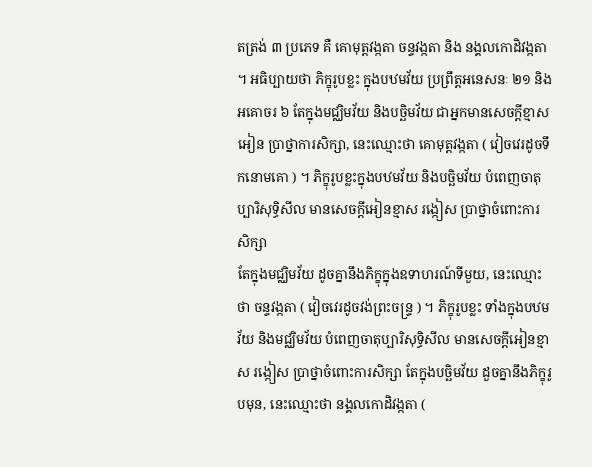តត្រង់ ៣ ប្រភេទ គឺ គោមុត្តវង្កតា ចន្ទវង្កតា និង នង្គលកោដិវង្កតា ។ អធិប្បាយថា ភិក្ខុរូបខ្លះ ក្នុងបឋមវ័យ ប្រព្រឹត្តអនេសនៈ ២១ និងអគោចរ ៦ តែក្នុងមជ្ឈិមវ័យ និងបច្ឆិមវ័យ ជាអ្នកមានសេចក្តីខ្មាសអៀន ប្រាថ្នាការសិក្សា, នេះឈ្មោះថា គោមុត្តវង្កតា ( វៀចវេរដូចទឹកនោមគោ ) ។ ភិក្ខុរូបខ្លះក្នុងបឋមវ័យ និងបច្ឆិមវ័យ បំពេញចាតុប្បារិសុទ្ធិសីល មានសេចក្តីអៀនខ្មាស រង្កៀស ប្រាថ្នាចំពោះការសិក្សា
តែក្នុងមជ្ឈិមវ័យ ដូចគ្នានឹងភិក្ខុក្នុងឧទាហរណ៍ទីមួយ, នេះឈ្មោះថា ចន្ទវង្កតា ( វៀចវេរដូចវង់ព្រះចន្ទ្រ ) ។ ភិក្ខុរូបខ្លះ ទាំងក្នុងបឋមវ័យ និងមជ្ឈិមវ័យ បំពេញចាតុប្បារិសុទ្ធិសីល មានសេចក្តីអៀនខ្មាស រង្កៀស ប្រាថ្នាចំពោះការសិក្សា តែក្នុងបច្ឆិមវ័យ ដួចគ្នានឹងភិក្ខុរូបមុន, នេះឈ្មោះថា នង្គលកោដិវង្កតា (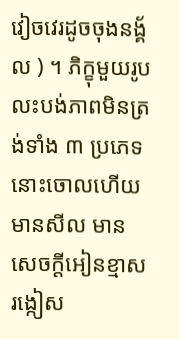វៀចវេរដូចចុងនង្គ័ល ) ។ ភិក្ខុមួយរូប លះបង់ភាពមិនត្រង់ទាំង ៣ ប្រភេទនោះចោលហើយ មានសីល មានសេចក្តីអៀនខ្មាស រង្កៀស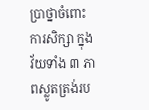ប្រាថ្នាចំពោះការសិក្សា ក្នុងវ័យទាំង ៣ ភាពស្លូតត្រង់រប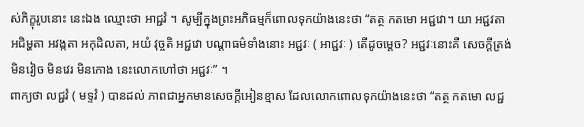ស់ភិក្ខុរូបនោះ នេះឯង ឈ្មោះថា អាជ្ជវំ ។ សូម្បីក្នុងព្រះអភិធម្មក៏ពោលទុកយ៉ាងនេះថា “តត្ថ កតមោ អជ្ជវោ។ យា អជ្ជវតា អជិម្ហតា អវង្កតា អកុដិលតា, អយំ វុច្ចតិ អជ្ជវោ បណ្តាធម៌ទាំងនោះ អជ្ជវៈ ( អាជ្ជវៈ ) តើដូចម្តេច? អជ្ជវៈនោះគឺ សេចក្តីត្រង់ មិនវៀច មិនវេរ មិនកោង នេះលោកហៅថា អជ្ជវៈ” ។
ពាក្យថា លជ្ជវំ ( មទ្ទវំ ) បានដល់ ភាពជាអ្នកមានសេចក្តីអៀនខ្មាស ដែលលោកពោលទុកយ៉ាងនេះថា “តត្ថ កតមោ លជ្ជ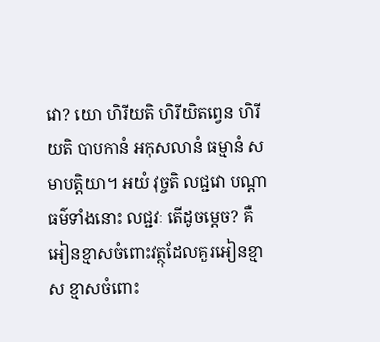វោ? យោ ហិរីយតិ ហិរីយិតព្វេន ហិរីយតិ បាបកានំ អកុសលានំ ធម្មានំ សមាបត្តិយា។ អយំ វុច្ចតិ លជ្ជវោ បណ្តាធម៌ទាំងនោះ លជ្ជវៈ តើដូចម្តេច? គឺ អៀនខ្មាសចំពោះវត្ថុដែលគួរអៀនខ្មាស ខ្មាសចំពោះ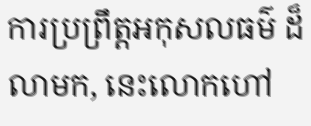ការប្រព្រឹត្តអកុសលធម៌ ដ៏លាមក, នេះលោកហៅ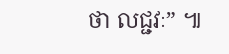ថា លជ្ជវៈ” ៕